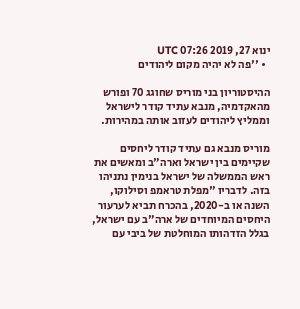ינוא 27, 2019 07:26 UTC
  • ''פה לא יהיה מקום ליהודים

ההיסטוריון בני מוריס שחוגג 70 ופורש מהאקדמיה, מנבא עתיד קודר לישראל וממליץ ליהודים לעזוב אותה במהירות.

מוריס מנבא גם עתיד קודר ליחסים שקיימים בין ישראל וארה"ב ומאשים את ראש הממשלה של ישראל בנימין נתניהו בזה. לדבריו "מפלת טראמפ וסילוקו, השנה או ב-2020, בהכרח תביא לערעור היחסים המיוחדים של ארה"ב עם ישראל, בגלל הזדהותו המוחלטת של ביבי עם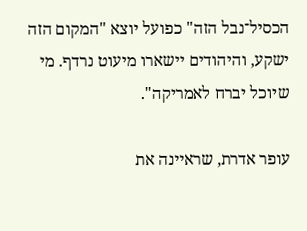הכסיל־נבל הזה" כפועל יוצא "המקום הזה ישקע, והיהודים יישארו מיעוט נרדף. מי שיוכל יברח לאמריקה".

עופר אדרת, שראיינה את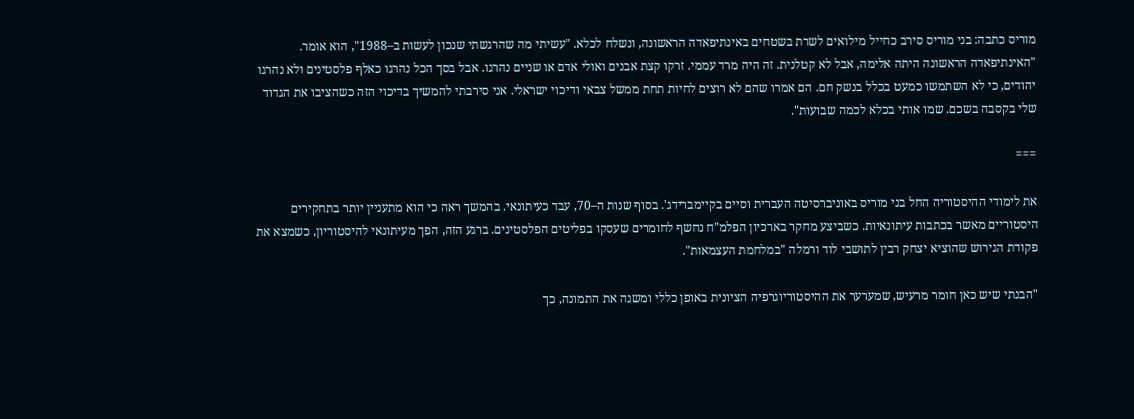מוריס כתבה: בני מוריס סירב כחייל מילואים לשרת בשטחים באינתיפאדה הראשונה, ונשלח לכלא. "עשיתי מה שהרגשתי שנכון לעשות ב–1988", הוא אומר. "האינתיפאדה הראשונה היתה אלימה, אבל לא קטלנית. זה היה מרד עממי. זרקו קצת אבנים ואולי אדם או שניים נהרגו. אבל בסך הכל נהרגו כאלף פלסטינים ולא נהרגו יהודים, כי לא השתמשו כמעט בכלל בנשק חם. הם אמרו שהם לא רוצים לחיות תחת ממשל צבאי ודיכוי ישראלי. אני סירבתי להמשיך בדיכוי הזה כשהציבו את הגדוד שלי בקסבה בשכם. שמו אותי בכלא לכמה שבועות".

===

את לימודי ההיסטוריה החל בני מוריס באוניברסיטה העברית וסיים בקיימברידג'. בסוף שנות ה–70, עבד כעיתונאי. בהמשך ראה כי הוא מתעניין יותר בתחקירים היסטוריים מאשר בכתבות עיתונאיות. כשביצע מחקר בארכיון הפלמ"ח נחשף לחומרים שעסקו בפליטים הפלסטינים. ברגע הזה, הפך מעיתונאי להיסטוריון, כשמצא את פקודת הגירוש שהוציא יצחק רבין לתושבי לוד ורמלה "במלחמת העצמאות".

"הבנתי שיש כאן חומר מרעיש, שמערער את ההיסטוריוגרפיה הציונית באופן כללי ומשנה את התמונה, כך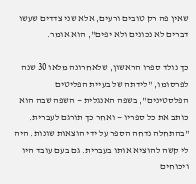שאין פה רק טובים ורעים, אלא שני צדדים שעשו דברים לא נכונים ולא יפים", הוא אומר.

כך נולד ספרו הראשון, שלאחרונה מלאו 30 שנה לפרסומו, "לידתה של בעיית הפליטים הפלסטינים", בשפה האנגלית — השפה שבה הוא כותב את כל ספריו — ואחר כך תורגם לעברית. "בהתחלה נדחה הספר על ידי הוצאות שונות. היה לי קשה להוציא אותו בעברית. גם בעם עובד היו ויכוחים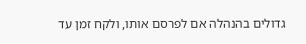גדולים בהנהלה אם לפרסם אותו, ולקח זמן עד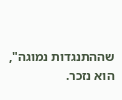שההתנגדות נמוגה", הוא נזכר.